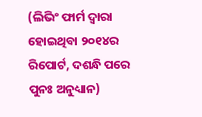(ଲିଭିଂ ଫାର୍ମ ଦ୍ୱାରା ହୋଇଥିବା ୨୦୧୪ର ରିପୋର୍ଟ, ଦଶନ୍ଧି ପରେ ପୁନଃ ଅନୁଧ୍ୟାନ)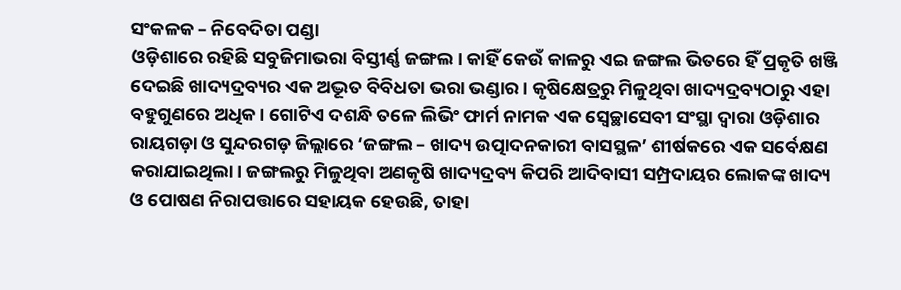ସଂକଳକ – ନିବେଦିତା ପଣ୍ଡା
ଓଡ଼ିଶାରେ ରହିଛି ସବୁଜିମାଭରା ବିସ୍ତୀର୍ଣ୍ଣ ଜଙ୍ଗଲ। କାହିଁ କେଉଁ କାଳରୁ ଏଇ ଜଙ୍ଗଲ ଭିତରେ ହିଁ ପ୍ରକୃତି ଖଞ୍ଜି ଦେଇଛି ଖାଦ୍ୟଦ୍ରବ୍ୟର ଏକ ଅଦ୍ଭୂତ ବିବିଧତା ଭରା ଭଣ୍ଡାର। କୃଷିକ୍ଷେତ୍ରରୁ ମିଳୁଥିବା ଖାଦ୍ୟଦ୍ରବ୍ୟଠାରୁ ଏହା ବହୁଗୁଣରେ ଅଧିକ। ଗୋଟିଏ ଦଶନ୍ଧି ତଳେ ଲିଭିଂ ଫାର୍ମ ନାମକ ଏକ ସ୍ବେଚ୍ଛାସେବୀ ସଂସ୍ଥା ଦ୍ୱାରା ଓଡ଼ିଶାର ରାୟଗଡ଼ା ଓ ସୁନ୍ଦରଗଡ଼ ଜିଲ୍ଲାରେ ‘ଜଙ୍ଗଲ – ଖାଦ୍ୟ ଉତ୍ପାଦନକାରୀ ବାସସ୍ଥଳ’ ଶୀର୍ଷକରେ ଏକ ସର୍ବେକ୍ଷଣ କରାଯାଇଥିଲା। ଜଙ୍ଗଲରୁ ମିଳୁଥିବା ଅଣକୃଷି ଖାଦ୍ୟଦ୍ରବ୍ୟ କିପରି ଆଦିବାସୀ ସମ୍ପ୍ରଦାୟର ଲୋକଙ୍କ ଖାଦ୍ୟ ଓ ପୋଷଣ ନିରାପତ୍ତାରେ ସହାୟକ ହେଉଛି, ତାହା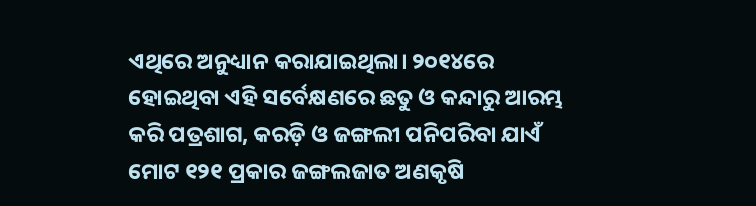ଏଥିରେ ଅନୁଧ୍ୟାନ କରାଯାଇଥିଲା। ୨୦୧୪ରେ ହୋଇଥିବା ଏହି ସର୍ବେକ୍ଷଣରେ ଛତୁ ଓ କନ୍ଦାରୁ ଆରମ୍ଭ କରି ପତ୍ରଶାଗ, କରଡ଼ି ଓ ଜଙ୍ଗଲୀ ପନିପରିବା ଯାଏଁ ମୋଟ ୧୨୧ ପ୍ରକାର ଜଙ୍ଗଲଜାତ ଅଣକୃଷି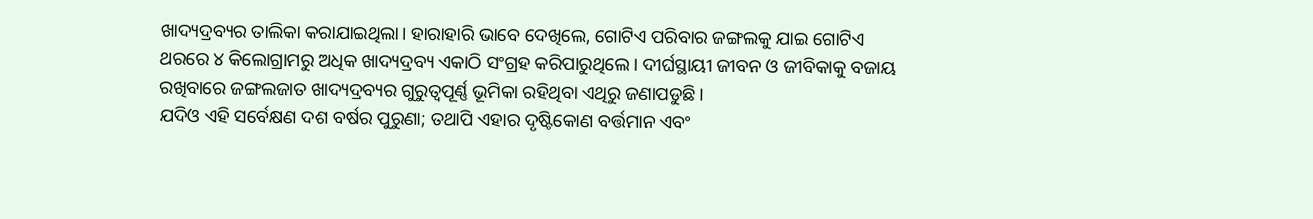ଖାଦ୍ୟଦ୍ରବ୍ୟର ତାଲିକା କରାଯାଇଥିଲା। ହାରାହାରି ଭାବେ ଦେଖିଲେ, ଗୋଟିଏ ପରିବାର ଜଙ୍ଗଲକୁ ଯାଇ ଗୋଟିଏ ଥରରେ ୪ କିଲୋଗ୍ରାମରୁ ଅଧିକ ଖାଦ୍ୟଦ୍ରବ୍ୟ ଏକାଠି ସଂଗ୍ରହ କରିପାରୁଥିଲେ। ଦୀର୍ଘସ୍ଥାୟୀ ଜୀବନ ଓ ଜୀବିକାକୁ ବଜାୟ ରଖିବାରେ ଜଙ୍ଗଲଜାତ ଖାଦ୍ୟଦ୍ରବ୍ୟର ଗୁରୁତ୍ୱପୂର୍ଣ୍ଣ ଭୂମିକା ରହିଥିବା ଏଥିରୁ ଜଣାପଡୁଛି।
ଯଦିଓ ଏହି ସର୍ବେକ୍ଷଣ ଦଶ ବର୍ଷର ପୁରୁଣା; ତଥାପି ଏହାର ଦୃଷ୍ଟିକୋଣ ବର୍ତ୍ତମାନ ଏବଂ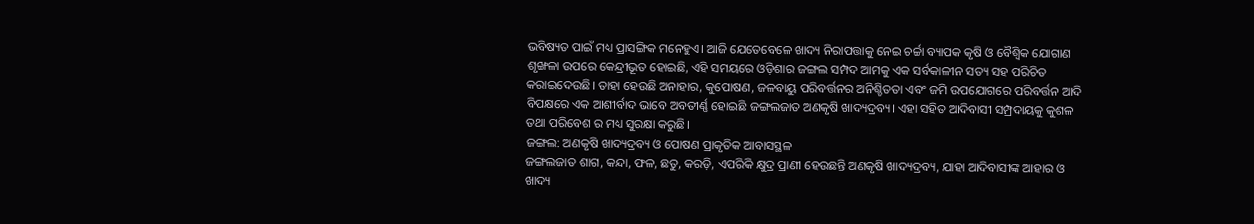ଭବିଷ୍ୟତ ପାଇଁ ମଧ୍ୟ ପ୍ରାସଙ୍ଗିକ ମନେହୁଏ। ଆଜି ଯେତେବେଳେ ଖାଦ୍ୟ ନିରାପତ୍ତାକୁ ନେଇ ଚର୍ଚ୍ଚା ବ୍ୟାପକ କୃଷି ଓ ବୈଶ୍ୱିକ ଯୋଗାଣ ଶୃଙ୍ଖଳା ଉପରେ କେନ୍ଦ୍ରୀଭୂତ ହୋଇଛି, ଏହି ସମୟରେ ଓଡ଼ିଶାର ଜଙ୍ଗଲ ସମ୍ପଦ ଆମକୁ ଏକ ସର୍ବକାଳୀନ ସତ୍ୟ ସହ ପରିଚିତ କରାଇଦେଉଛି। ତାହା ହେଉଛି ଅନାହାର, କୁପୋଷଣ, ଜଳବାୟୁ ପରିବର୍ତ୍ତନର ଅନିଶ୍ଚିତତା ଏବଂ ଜମି ଉପଯୋଗରେ ପରିବର୍ତ୍ତନ ଆଦି ବିପକ୍ଷରେ ଏକ ଆଶୀର୍ବାଦ ଭାବେ ଅବତୀର୍ଣ୍ଣ ହୋଇଛି ଜଙ୍ଗଲଜାତ ଅଣକୃଷି ଖାଦ୍ୟଦ୍ରବ୍ୟ। ଏହା ସହିତ ଆଦିବାସୀ ସମ୍ପ୍ରଦାୟକୁ କୁଶଳ ତଥା ପରିବେଶ ର ମଧ୍ୟ ସୁରକ୍ଷା କରୁଛି।
ଜଙ୍ଗଲ: ଅଣକୃଷି ଖାଦ୍ୟଦ୍ରବ୍ୟ ଓ ପୋଷଣ ପ୍ରାକୃତିକ ଆବାସସ୍ଥଳ
ଜଙ୍ଗଲଜାତ ଶାଗ, କନ୍ଦା, ଫଳ, ଛତୁ, କରଡ଼ି, ଏପରିକି କ୍ଷୁଦ୍ର ପ୍ରାଣୀ ହେଉଛନ୍ତି ଅଣକୃଷି ଖାଦ୍ୟଦ୍ରବ୍ୟ, ଯାହା ଆଦିବାସୀଙ୍କ ଆହାର ଓ ଖାଦ୍ୟ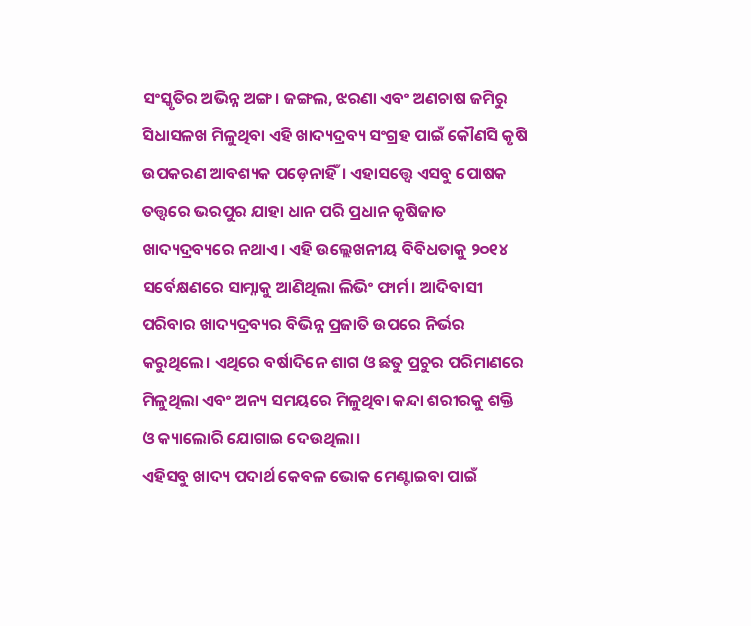ସଂସ୍କୃତିର ଅଭିନ୍ନ ଅଙ୍ଗ। ଜଙ୍ଗଲ, ଝରଣା ଏବଂ ଅଣଚାଷ ଜମିରୁ ସିଧାସଳଖ ମିଳୁଥିବା ଏହି ଖାଦ୍ୟଦ୍ରବ୍ୟ ସଂଗ୍ରହ ପାଇଁ କୌଣସି କୃଷି ଉପକରଣ ଆବଶ୍ୟକ ପଡ଼େନାହିଁ। ଏହାସତ୍ତ୍ୱେ ଏସବୁ ପୋଷକ ତତ୍ତ୍ୱରେ ଭରପୁର ଯାହା ଧାନ ପରି ପ୍ରଧାନ କୃଷିଜାତ ଖାଦ୍ୟଦ୍ରବ୍ୟରେ ନଥାଏ। ଏହି ଉଲ୍ଲେଖନୀୟ ବିବିଧତାକୁ ୨୦୧୪ ସର୍ବେକ୍ଷଣରେ ସାମ୍ନାକୁ ଆଣିଥିଲା ଲିଭିଂ ଫାର୍ମ। ଆଦିବାସୀ ପରିବାର ଖାଦ୍ୟଦ୍ରବ୍ୟର ବିଭିନ୍ନ ପ୍ରଜାତି ଉପରେ ନିର୍ଭର କରୁଥିଲେ। ଏଥିରେ ବର୍ଷାଦିନେ ଶାଗ ଓ ଛତୁ ପ୍ରଚୁର ପରିମାଣରେ ମିଳୁଥିଲା ଏବଂ ଅନ୍ୟ ସମୟରେ ମିଳୁଥିବା କନ୍ଦା ଶରୀରକୁ ଶକ୍ତି ଓ କ୍ୟାଲୋରି ଯୋଗାଇ ଦେଉଥିଲା।
ଏହିସବୁ ଖାଦ୍ୟ ପଦାର୍ଥ କେବଳ ଭୋକ ମେଣ୍ଟାଇବା ପାଇଁ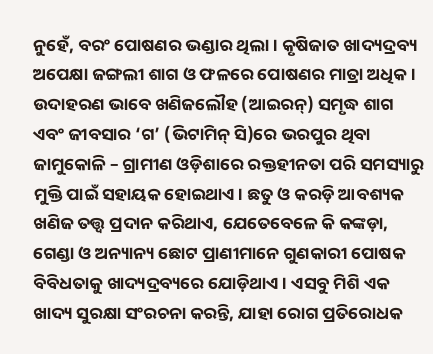ନୁହେଁ, ବରଂ ପୋଷଣର ଭଣ୍ଡାର ଥିଲା। କୃଷିଜାତ ଖାଦ୍ୟଦ୍ରବ୍ୟ ଅପେକ୍ଷା ଜଙ୍ଗଲୀ ଶାଗ ଓ ଫଳରେ ପୋଷଣର ମାତ୍ରା ଅଧିକ। ଉଦାହରଣ ଭାବେ ଖଣିଜଲୌହ (ଆଇରନ୍) ସମୃଦ୍ଧ ଶାଗ ଏବଂ ଜୀବସାର ‘ଗ’ (ଭିଟାମିନ୍ ସି)ରେ ଭରପୁର ଥିବା ଜାମୁକୋଳି – ଗ୍ରାମୀଣ ଓଡ଼ିଶାରେ ରକ୍ତହୀନତା ପରି ସମସ୍ୟାରୁ ମୁକ୍ତି ପାଇଁ ସହାୟକ ହୋଇଥାଏ। ଛତୁ ଓ କରଡ଼ି ଆବଶ୍ୟକ ଖଣିଜ ତତ୍ତ୍ୱ ପ୍ରଦାନ କରିଥାଏ, ଯେତେବେଳେ କି କଙ୍କଡ଼ା, ଗେଣ୍ଡା ଓ ଅନ୍ୟାନ୍ୟ ଛୋଟ ପ୍ରାଣୀମାନେ ଗୁଣକାରୀ ପୋଷକ ବିବିଧତାକୁ ଖାଦ୍ୟଦ୍ରବ୍ୟରେ ଯୋଡ଼ିଥାଏ। ଏସବୁ ମିଶି ଏକ ଖାଦ୍ୟ ସୁରକ୍ଷା ସଂରଚନା କରନ୍ତି, ଯାହା ରୋଗ ପ୍ରତିରୋଧକ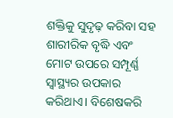ଶକ୍ତିକୁ ସୁଦୃଢ଼ କରିବା ସହ ଶାରୀରିକ ବୃଦ୍ଧି ଏବଂ ମୋଟ ଉପରେ ସମ୍ପୂର୍ଣ୍ଣ ସ୍ୱାସ୍ଥ୍ୟର ଉପକାର କରିଥାଏ। ବିଶେଷକରି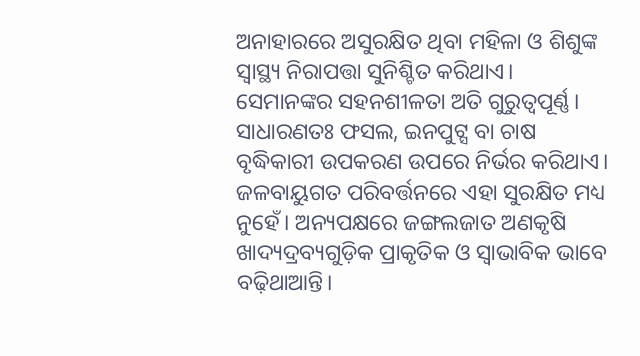ଅନାହାରରେ ଅସୁରକ୍ଷିତ ଥିବା ମହିଳା ଓ ଶିଶୁଙ୍କ ସ୍ୱାସ୍ଥ୍ୟ ନିରାପତ୍ତା ସୁନିଶ୍ଚିତ କରିଥାଏ।
ସେମାନଙ୍କର ସହନଶୀଳତା ଅତି ଗୁରୁତ୍ୱପୂର୍ଣ୍ଣ। ସାଧାରଣତଃ ଫସଲ, ଇନପୁଟ୍ସ ବା ଚାଷ ବୃଦ୍ଧିକାରୀ ଉପକରଣ ଉପରେ ନିର୍ଭର କରିଥାଏ। ଜଳବାୟୁଗତ ପରିବର୍ତ୍ତନରେ ଏହା ସୁରକ୍ଷିତ ମଧ୍ୟ ନୁହେଁ। ଅନ୍ୟପକ୍ଷରେ ଜଙ୍ଗଲଜାତ ଅଣକୃଷି ଖାଦ୍ୟଦ୍ରବ୍ୟଗୁଡ଼ିକ ପ୍ରାକୃତିକ ଓ ସ୍ୱାଭାବିକ ଭାବେ ବଢ଼ିଥାଆନ୍ତି।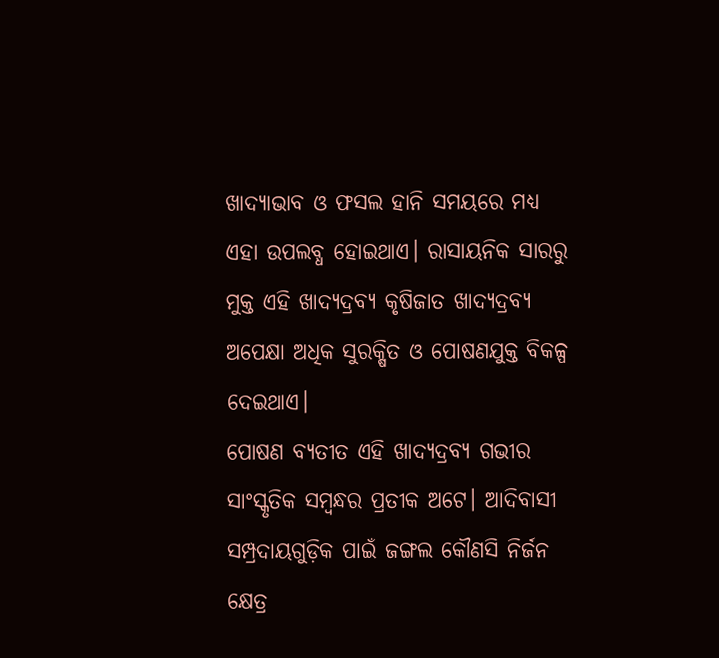ଖାଦ୍ୟାଭାବ ଓ ଫସଲ ହାନି ସମୟରେ ମଧ୍ୟ ଏହା ଉପଲବ୍ଧ ହୋଇଥାଏ। ରାସାୟନିକ ସାରରୁ ମୁକ୍ତ ଏହି ଖାଦ୍ୟଦ୍ରବ୍ୟ କୃଷିଜାତ ଖାଦ୍ୟଦ୍ରବ୍ୟ ଅପେକ୍ଷା ଅଧିକ ସୁରକ୍ଷିତ ଓ ପୋଷଣଯୁକ୍ତ ବିକଳ୍ପ ଦେଇଥାଏ।
ପୋଷଣ ବ୍ୟତୀତ ଏହି ଖାଦ୍ୟଦ୍ରବ୍ୟ ଗଭୀର ସାଂସ୍କୃତିକ ସମ୍ବନ୍ଧର ପ୍ରତୀକ ଅଟେ। ଆଦିବାସୀ ସମ୍ପ୍ରଦାୟଗୁଡ଼ିକ ପାଇଁ ଜଙ୍ଗଲ କୌଣସି ନିର୍ଜନ କ୍ଷେତ୍ର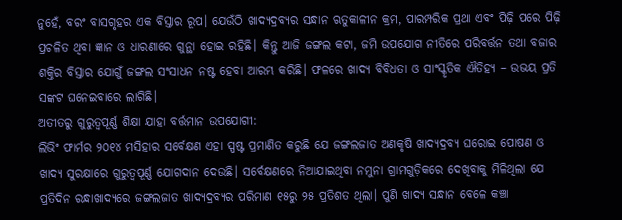ନୁହେଁ, ବରଂ ବାସଗୃହର ଏକ ବିସ୍ତାର ରୂପ। ଯେଉଁଠି ଖାଦ୍ୟଦ୍ରବ୍ୟର ସନ୍ଧାନ ଋତୁକାଳୀନ କ୍ରମ, ପାରମ୍ପରିକ ପ୍ରଥା ଏବଂ ପିଢ଼ି ପରେ ପିଢ଼ି ପ୍ରଚଳିତ ଥିବା ଜ୍ଞାନ ଓ ଧାରଣାରେ ଗୁନ୍ଥା ହୋଇ ରହିଛି। କିନ୍ତୁ ଆଜି ଜଙ୍ଗଲ କଟା, ଜମି ଉପଯୋଗ ନୀତିରେ ପରିବର୍ତ୍ତନ ତଥା ବଜାର ଶକ୍ତିର ବିସ୍ତାର ଯୋଗୁଁ ଜଙ୍ଗଲ ସଂସାଧନ ନଷ୍ଟ ହେବା ଆରମ୍ଭ କରିଛି। ଫଳରେ ଖାଦ୍ୟ ବିବିଧତା ଓ ସାଂସ୍କୃତିକ ଐତିହ୍ୟ – ଉଭୟ ପ୍ରତି ସଙ୍କଟ ଘନେଇବାରେ ଲାଗିଛି।
ଅତୀତରୁ ଗୁରୁତ୍ୱପୂର୍ଣ୍ଣ ଶିକ୍ଷା ଯାହା ବର୍ତ୍ତମାନ ଉପଯୋଗୀ:
ଲିଭିଂ ଫାର୍ମର ୨୦୧୪ ମସିହାର ସର୍ବେକ୍ଷଣ ଏହା ସ୍ପଷ୍ଟ ପ୍ରମାଣିତ କରୁଛି ଯେ ଜଙ୍ଗଲଜାତ ଅଣକୃଷି ଖାଦ୍ୟଦ୍ରବ୍ୟ ଘରୋଇ ପୋଷଣ ଓ ଖାଦ୍ୟ ସୁରକ୍ଷାରେ ଗୁରୁତ୍ୱପୂର୍ଣ୍ଣ ଯୋଗଦାନ ଦେଉଛି। ସର୍ବେକ୍ଷଣରେ ନିଆଯାଇଥିବା ନମୁନା ଗ୍ରାମଗୁଡ଼ିକରେ ଦେଖିବାକୁ ମିଳିଥିଲା ଯେ ପ୍ରତିଦିନ ରନ୍ଧାଖାଦ୍ୟରେ ଜଙ୍ଗଲଜାତ ଖାଦ୍ୟଦ୍ରବ୍ୟର ପରିମାଣ ୧୫ରୁ ୨୫ ପ୍ରତିଶତ ଥିଲା। ପୁଣି ଖାଦ୍ୟ ସନ୍ଧାନ ବେଳେ କଞ୍ଚା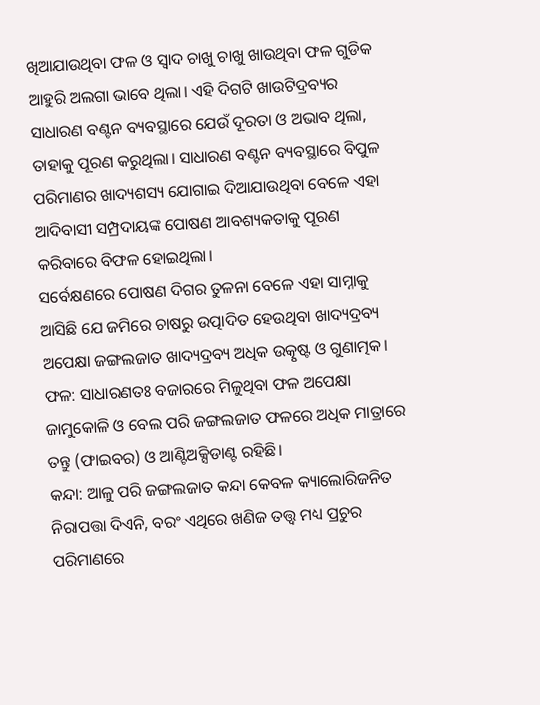ଖିଆଯାଉଥିବା ଫଳ ଓ ସ୍ଵାଦ ଚାଖୁ ଚାଖୁ ଖାଉଥିବା ଫଳ ଗୁଡିକ ଆହୁରି ଅଲଗା ଭାବେ ଥିଲା। ଏହି ଦିଗଟି ଖାଉଟିଦ୍ରବ୍ୟର ସାଧାରଣ ବଣ୍ଟନ ବ୍ୟବସ୍ଥାରେ ଯେଉଁ ଦୂରତା ଓ ଅଭାବ ଥିଲା, ତାହାକୁ ପୂରଣ କରୁଥିଲା। ସାଧାରଣ ବଣ୍ଟନ ବ୍ୟବସ୍ଥାରେ ବିପୁଳ ପରିମାଣର ଖାଦ୍ୟଶସ୍ୟ ଯୋଗାଇ ଦିଆଯାଉଥିବା ବେଳେ ଏହା ଆଦିବାସୀ ସମ୍ପ୍ରଦାୟଙ୍କ ପୋଷଣ ଆବଶ୍ୟକତାକୁ ପୂରଣ କରିବାରେ ବିଫଳ ହୋଇଥିଲା।
ସର୍ବେକ୍ଷଣରେ ପୋଷଣ ଦିଗର ତୁଳନା ବେଳେ ଏହା ସାମ୍ନାକୁ ଆସିଛି ଯେ ଜମିରେ ଚାଷରୁ ଉତ୍ପାଦିତ ହେଉଥିବା ଖାଦ୍ୟଦ୍ରବ୍ୟ ଅପେକ୍ଷା ଜଙ୍ଗଲଜାତ ଖାଦ୍ୟଦ୍ରବ୍ୟ ଅଧିକ ଉତ୍କୃଷ୍ଟ ଓ ଗୁଣାତ୍ମକ।
ଫଳ: ସାଧାରଣତଃ ବଜାରରେ ମିଳୁଥିବା ଫଳ ଅପେକ୍ଷା ଜାମୁକୋଳି ଓ ବେଲ ପରି ଜଙ୍ଗଲଜାତ ଫଳରେ ଅଧିକ ମାତ୍ରାରେ ତନ୍ତୁ (ଫାଇବର) ଓ ଆଣ୍ଟିଅକ୍ସିଡାଣ୍ଟ ରହିଛି।
କନ୍ଦା: ଆଳୁ ପରି ଜଙ୍ଗଲଜାତ କନ୍ଦା କେବଳ କ୍ୟାଲୋରିଜନିତ ନିରାପତ୍ତା ଦିଏନି, ବରଂ ଏଥିରେ ଖଣିଜ ତତ୍ତ୍ୱ ମଧ୍ୟ ପ୍ରଚୁର ପରିମାଣରେ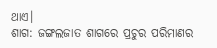ଥାଏ।
ଶାଗ: ଜଙ୍ଗଲଜାତ ଶାଗରେ ପ୍ରଚୁର ପରିମାଣର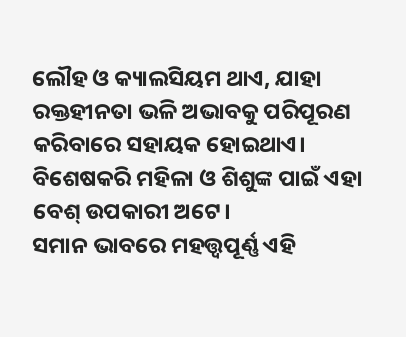ଲୌହ ଓ କ୍ୟାଲସିୟମ ଥାଏ, ଯାହା ରକ୍ତହୀନତା ଭଳି ଅଭାବକୁ ପରିପୂରଣ କରିବାରେ ସହାୟକ ହୋଇଥାଏ। ବିଶେଷକରି ମହିଳା ଓ ଶିଶୁଙ୍କ ପାଇଁ ଏହା ବେଶ୍ ଉପକାରୀ ଅଟେ।
ସମାନ ଭାବରେ ମହତ୍ତ୍ୱପୂର୍ଣ୍ଣ ଏହି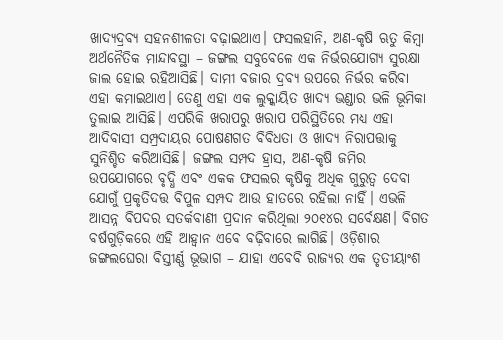ଖାଦ୍ୟଦ୍ରବ୍ୟ ସହନଶୀଳତା ବଢ଼ାଇଥାଏ। ଫସଲହାନି, ଅଣ-କୃଷି ଋତୁ କିମ୍ବା ଅର୍ଥନୈତିକ ମାନ୍ଦାବସ୍ଥା – ଜଙ୍ଗଲ ସବୁବେଳେ ଏକ ନିର୍ଭରଯୋଗ୍ୟ ସୁରକ୍ଷା ଜାଲ ହୋଇ ରହିଆସିଛି। ଦାମୀ ବଜାର ଦ୍ରବ୍ୟ ଉପରେ ନିର୍ଭର କରିବା ଏହା କମାଇଥାଏ। ତେଣୁ ଏହା ଏକ ଲୁକ୍କାୟିତ ଖାଦ୍ୟ ଭଣ୍ଡାର ଭଳି ଭୂମିକା ତୁଲାଇ ଆସିଛି। ଏପରିକି ଖରାପରୁ ଖରାପ ପରିସ୍ଥିତିରେ ମଧ୍ୟ ଏହା ଆଦିବାସୀ ସମ୍ପ୍ରଦାୟର ପୋଷଣଗତ ବିବିଧତା ଓ ଖାଦ୍ୟ ନିରାପତ୍ତାକୁ ସୁନିଶ୍ଚିତ କରିଆସିଛି। ଜଙ୍ଗଲ ସମ୍ପଦ ହ୍ରାସ, ଅଣ-କୃଷି ଜମିର ଉପଯୋଗରେ ବୃଦ୍ଧି ଏବଂ ଏକକ ଫସଲର କୃଷିକୁ ଅଧିକ ଗୁରୁତ୍ୱ ଦେବା ଯୋଗୁଁ ପ୍ରକୃତିଦତ୍ତ ବିପୁଳ ସମ୍ପଦ ଆଉ ହାତରେ ରହିଲା ନାହିଁ। ଏଭଳି ଆସନ୍ନ ବିପଦର ସତର୍କବାଣୀ ପ୍ରଦାନ କରିଥିଲା ୨୦୧୪ର ସର୍ବେକ୍ଷଣ। ବିଗତ ବର୍ଷଗୁଡ଼ିକରେ ଏହି ଆହ୍ୱାନ ଏବେ ବଢ଼ିବାରେ ଲାଗିଛି। ଓଡ଼ିଶାର ଜଙ୍ଗଲଘେରା ବିସ୍ତୀର୍ଣ୍ଣ ଭୂଭାଗ – ଯାହା ଏବେବି ରାଜ୍ୟର ଏକ ତୃତୀୟାଂଶ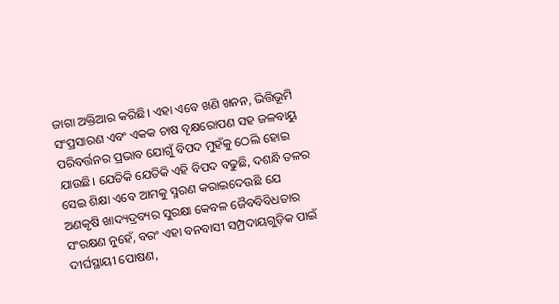ଜାଗା ଅକ୍ତିଆର କରିଛି। ଏହା ଏବେ ଖଣି ଖନନ, ଭିତ୍ତିଭୂମି ସଂପ୍ରସାରଣ ଏବଂ ଏକକ ଚାଷ ବୃକ୍ଷରୋପଣ ସହ ଜଳବାୟୁ ପରିବର୍ତ୍ତନର ପ୍ରଭାବ ଯୋଗୁଁ ବିପଦ ମୁହଁକୁ ଠେଲି ହୋଇ ଯାଉଛି। ଯେତିକି ଯେତିକି ଏହି ବିପଦ ବଢୁଛି, ଦଶନ୍ଧି ତଳର ସେଇ ଶିକ୍ଷା ଏବେ ଆମକୁ ସ୍ମରଣ କରାଇଦେଉଛି ଯେ ଅଣକୃଷି ଖାଦ୍ୟଦ୍ରବ୍ୟର ସୁରକ୍ଷା କେବଳ ଜୈବବିବିଧତାର ସଂରକ୍ଷଣ ନୁହେଁ, ବରଂ ଏହା ବନବାସୀ ସମ୍ପ୍ରଦାୟଗୁଡ଼ିକ ପାଇଁ ଦୀର୍ଘସ୍ଥାୟୀ ପୋଷଣ,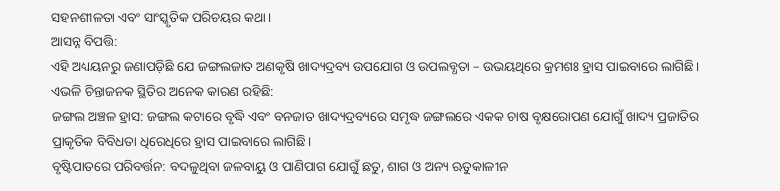ସହନଶୀଳତା ଏବଂ ସାଂସ୍କୃତିକ ପରିଚୟର କଥା।
ଆସନ୍ନ ବିପତ୍ତି:
ଏହି ଅଧ୍ୟୟନରୁ ଜଣାପଡ଼ିଛି ଯେ ଜଙ୍ଗଲଜାତ ଅଣକୃଷି ଖାଦ୍ୟଦ୍ରବ୍ୟ ଉପଯୋଗ ଓ ଉପଲବ୍ଧତା – ଉଭୟଥିରେ କ୍ରମଶଃ ହ୍ରାସ ପାଇବାରେ ଲାଗିଛି। ଏଭଳି ଚିନ୍ତାଜନକ ସ୍ଥିତିର ଅନେକ କାରଣ ରହିଛି:
ଜଙ୍ଗଲ ଅଞ୍ଚଳ ହ୍ରାସ: ଜଙ୍ଗଲ କଟାରେ ବୃଦ୍ଧି ଏବଂ ବନଜାତ ଖାଦ୍ୟଦ୍ରବ୍ୟରେ ସମୃଦ୍ଧ ଜଙ୍ଗଲରେ ଏକକ ଚାଷ ବୃକ୍ଷରୋପଣ ଯୋଗୁଁ ଖାଦ୍ୟ ପ୍ରଜାତିର ପ୍ରାକୃତିକ ବିବିଧତା ଧିରେଧିରେ ହ୍ରାସ ପାଇବାରେ ଲାଗିଛି।
ବୃଷ୍ଟିପାତରେ ପରିବର୍ତ୍ତନ: ବଦଳୁଥିବା ଜଳବାୟୁ ଓ ପାଣିପାଗ ଯୋଗୁଁ ଛତୁ, ଶାଗ ଓ ଅନ୍ୟ ଋତୁକାଳୀନ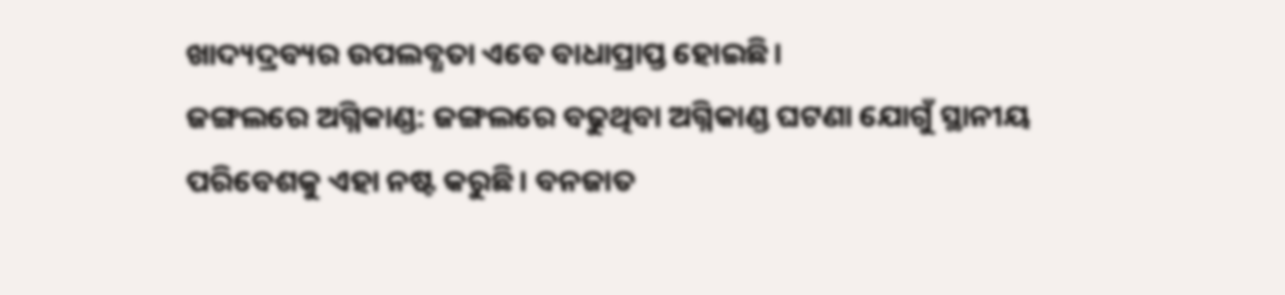ଖାଦ୍ୟଦ୍ରବ୍ୟର ଉପଲବ୍ଧତା ଏବେ ବାଧାପ୍ରାପ୍ତ ହୋଇଛି।
ଜଙ୍ଗଲରେ ଅଗ୍ନିକାଣ୍ଡ: ଜଙ୍ଗଲରେ ବଢୁଥିବା ଅଗ୍ନିକାଣ୍ଡ ଘଟଣା ଯୋଗୁଁ ସ୍ଥାନୀୟ ପରିବେଶକୁ ଏହା ନଷ୍ଟ କରୁଛି। ବନଜାତ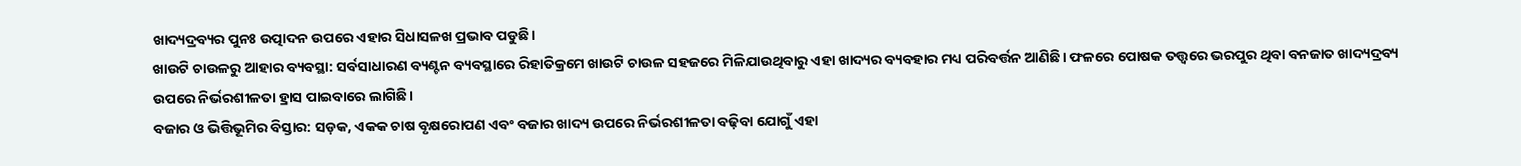ଖାଦ୍ୟଦ୍ରବ୍ୟର ପୁନଃ ଉତ୍ପାଦନ ଉପରେ ଏହାର ସିଧାସଳଖ ପ୍ରଭାବ ପଡୁଛି।
ଖାଉଟି ଚାଉଳରୁ ଆହାର ବ୍ୟବସ୍ଥା: ସର୍ବସାଧାରଣ ବ୍ୟଣ୍ଟନ ବ୍ୟବସ୍ଥାରେ ରିହାତିକ୍ରମେ ଖାଉଟି ଚାଉଳ ସହଜରେ ମିଳିଯାଉଥିବାରୁ ଏହା ଖାଦ୍ୟର ବ୍ୟବହାର ମଧ୍ୟ ପରିବର୍ତ୍ତନ ଆଣିଛି। ଫଳରେ ପୋଷକ ତତ୍ତ୍ୱରେ ଭରପୁର ଥିବା ବନଜାତ ଖାଦ୍ୟଦ୍ରବ୍ୟ ଉପରେ ନିର୍ଭରଶୀଳତା ହ୍ରାସ ପାଇବାରେ ଲାଗିଛି।
ବଜାର ଓ ଭିତ୍ତିଭୂମିର ବିସ୍ତାର: ସଡ଼କ, ଏକକ ଚାଷ ବୃକ୍ଷରୋପଣ ଏବଂ ବଜାର ଖାଦ୍ୟ ଉପରେ ନିର୍ଭରଶୀଳତା ବଢ଼ିବା ଯୋଗୁଁ ଏହା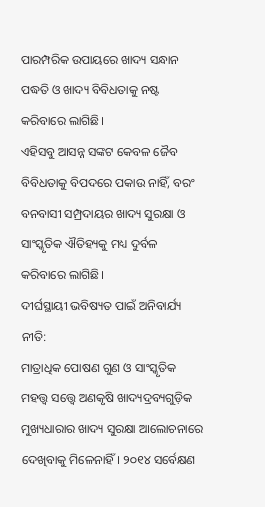ପାରମ୍ପରିକ ଉପାୟରେ ଖାଦ୍ୟ ସନ୍ଧାନ ପଦ୍ଧତି ଓ ଖାଦ୍ୟ ବିବିଧତାକୁ ନଷ୍ଟ କରିବାରେ ଲାଗିଛି।
ଏହିସବୁ ଆସନ୍ନ ସଙ୍କଟ କେବଳ ଜୈବ ବିବିଧତାକୁ ବିପଦରେ ପକାଉ ନାହିଁ, ବରଂ ବନବାସୀ ସମ୍ପ୍ରଦାୟର ଖାଦ୍ୟ ସୁରକ୍ଷା ଓ ସାଂସ୍କୃତିକ ଐତିହ୍ୟକୁ ମଧ୍ୟ ଦୁର୍ବଳ କରିବାରେ ଲାଗିଛି।
ଦୀର୍ଘସ୍ଥାୟୀ ଭବିଷ୍ୟତ ପାଇଁ ଅନିବାର୍ଯ୍ୟ ନୀତି:
ମାତ୍ରାଧିକ ପୋଷଣ ଗୁଣ ଓ ସାଂସ୍କୃତିକ ମହତ୍ତ୍ୱ ସତ୍ତ୍ୱେ ଅଣକୃଷି ଖାଦ୍ୟଦ୍ରବ୍ୟଗୁଡ଼ିକ ମୁଖ୍ୟଧାରାର ଖାଦ୍ୟ ସୁରକ୍ଷା ଆଲୋଚନାରେ ଦେଖିବାକୁ ମିଳେନାହିଁ। ୨୦୧୪ ସର୍ବେକ୍ଷଣ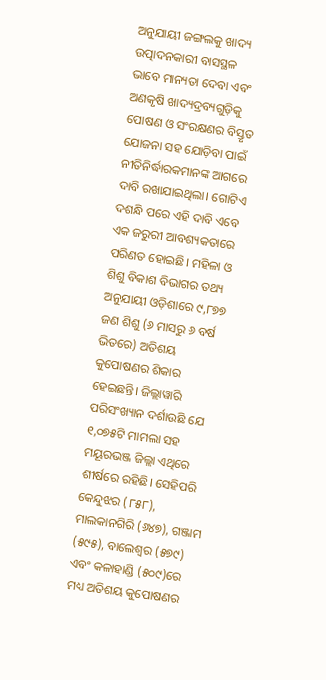ଅନୁଯାୟୀ ଜଙ୍ଗଲକୁ ଖାଦ୍ୟ ଉତ୍ପାଦନକାରୀ ବାସସ୍ଥଳ ଭାବେ ମାନ୍ୟତା ଦେବା ଏବଂ ଅଣକୃଷି ଖାଦ୍ୟଦ୍ରବ୍ୟଗୁଡ଼ିକୁ ପୋଷଣ ଓ ସଂରକ୍ଷଣର ବିସ୍ତୃତ ଯୋଜନା ସହ ଯୋଡ଼ିବା ପାଇଁ ନୀତିନିର୍ଦ୍ଧାରକମାନଙ୍କ ଆଗରେ ଦାବି ରଖାଯାଇଥିଲା। ଗୋଟିଏ ଦଶନ୍ଧି ପରେ ଏହି ଦାବି ଏବେ ଏକ ଜରୁରୀ ଆବଶ୍ୟକତାରେ ପରିଣତ ହୋଇଛି। ମହିଳା ଓ ଶିଶୁ ବିକାଶ ବିଭାଗର ତଥ୍ୟ ଅନୁଯାୟୀ ଓଡ଼ିଶାରେ ୯,୮୭୭ ଜଣ ଶିଶୁ (୬ ମାସରୁ ୬ ବର୍ଷ ଭିତରେ) ଅତିଶୟ କୁପୋଷଣର ଶିକାର ହେଇଛନ୍ତି। ଜିଲ୍ଲାୱାରି ପରିସଂଖ୍ୟାନ ଦର୍ଶାଉଛି ଯେ ୧,୦୭୫ଟି ମାମଲା ସହ ମୟୂରଭଞ୍ଜ ଜିଲ୍ଲା ଏଥିରେ ଶୀର୍ଷରେ ରହିଛି। ସେହିପରି କେନ୍ଦୁଝର (୮୫୮), ମାଲକାନଗିରି (୬୪୭), ଗଞ୍ଜାମ (୫୯୫), ବାଲେଶ୍ୱର (୫୭୯) ଏବଂ କଳାହାଣ୍ଡି (୫୦୯)ରେ ମଧ୍ୟ ଅତିଶୟ କୁପୋଷଣର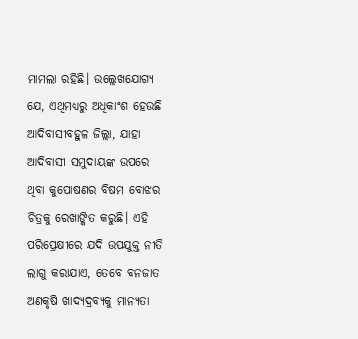ମାମଲା ରହିଛି। ଉଲ୍ଲେଖଯୋଗ୍ୟ ଯେ, ଏଥିମଧ୍ୟରୁ ଅଧିକାଂଶ ହେଉଛି ଆଦିବାସୀବହୁଳ ଜିଲ୍ଲା, ଯାହା ଆଦିବାସୀ ସମୁଦାୟଙ୍କ ଉପରେ ଥିବା କୁପୋଷଣର ବିଷମ ବୋଝର ଚିତ୍ରକୁ ରେଖାଙ୍କିତ କରୁଛି। ଏହି ପରିପ୍ରେକ୍ଷୀରେ ଯଦି ଉପଯୁକ୍ତ ନୀତି ଲାଗୁ କରାଯାଏ, ତେବେ ବନଜାତ ଅଣକୃଷି ଖାଦ୍ୟଦ୍ରବ୍ୟକୁ ମାନ୍ୟତା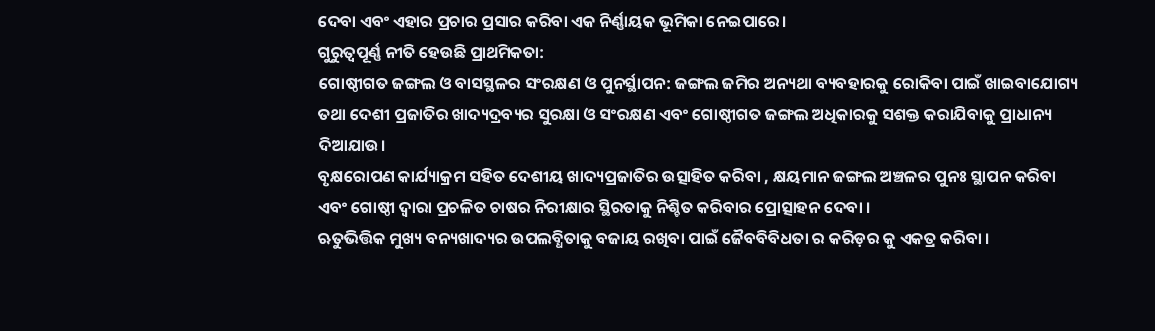ଦେବା ଏବଂ ଏହାର ପ୍ରଚାର ପ୍ରସାର କରିବା ଏକ ନିର୍ଣ୍ଣାୟକ ଭୂମିକା ନେଇପାରେ।
ଗୁରୁତ୍ୱପୂର୍ଣ୍ଣ ନୀତି ହେଉଛି ପ୍ରାଥମିକତା:
ଗୋଷ୍ଠୀଗତ ଜଙ୍ଗଲ ଓ ବାସସ୍ଥଳର ସଂରକ୍ଷଣ ଓ ପୁନର୍ସ୍ଥାପନ: ଜଙ୍ଗଲ ଜମିର ଅନ୍ୟଥା ବ୍ୟବହାରକୁ ରୋକିବା ପାଇଁ ଖାଇବାଯୋଗ୍ୟ ତଥା ଦେଶୀ ପ୍ରଜାତିର ଖାଦ୍ୟଦ୍ରବ୍ୟର ସୁରକ୍ଷା ଓ ସଂରକ୍ଷଣ ଏବଂ ଗୋଷ୍ଠୀଗତ ଜଙ୍ଗଲ ଅଧିକାରକୁ ସଶକ୍ତ କରାଯିବାକୁ ପ୍ରାଧାନ୍ୟ ଦିଆଯାଉ।
ବୃକ୍ଷରୋପଣ କାର୍ଯ୍ୟାକ୍ରମ ସହିତ ଦେଶୀୟ ଖାଦ୍ୟପ୍ରଜାତିର ଉତ୍ସାହିତ କରିବା , କ୍ଷୟମାନ ଜଙ୍ଗଲ ଅଞ୍ଚଳର ପୁନଃ ସ୍ଥାପନ କରିବା ଏବଂ ଗୋଷ୍ଠୀ ଦ୍ଵାରା ପ୍ରଚଳିତ ଚାଷର ନିରୀକ୍ଷାର ସ୍ଥିରତାକୁ ନିଶ୍ଚିତ କରିବାର ପ୍ରୋତ୍ସାହନ ଦେବା ।
ଋତୁଭିତ୍ତିକ ମୁଖ୍ୟ ବନ୍ୟଖାଦ୍ୟର ଉପଲବ୍ଧିତାକୁ ବଜାୟ ରଖିବା ପାଇଁ ଜୈବବିବିଧତା ର କରିଡ଼ର କୁ ଏକତ୍ର କରିବା ।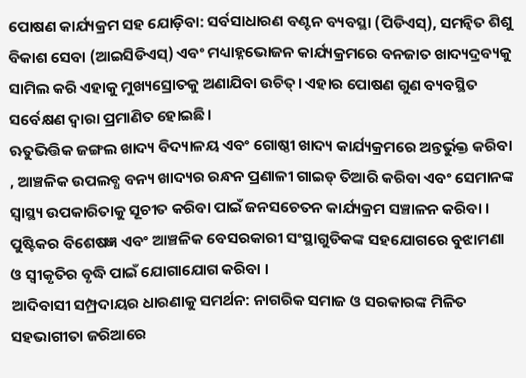ପୋଷଣ କାର୍ଯ୍ୟକ୍ରମ ସହ ଯୋଡ଼ିବା: ସର୍ବସାଧାରଣ ବଣ୍ଟନ ବ୍ୟବସ୍ଥା (ପିଡିଏସ୍), ସମନ୍ୱିତ ଶିଶୁ ବିକାଶ ସେବା (ଆଇସିଡିଏସ୍) ଏବଂ ମଧ୍ୟାହ୍ନଭୋଜନ କାର୍ଯ୍ୟକ୍ରମରେ ବନଜାତ ଖାଦ୍ୟଦ୍ରବ୍ୟକୁ ସାମିଲ କରି ଏହାକୁ ମୁଖ୍ୟସ୍ରୋତକୁ ଅଣାଯିବା ଉଚିତ୍। ଏହାର ପୋଷଣ ଗୁଣ ବ୍ୟବସ୍ଥିତ ସର୍ବେକ୍ଷଣ ଦ୍ୱାରା ପ୍ରମାଣିତ ହୋଇଛି।
ଋତୁଭିତ୍ତିକ ଜଙ୍ଗଲ ଖାଦ୍ୟ ବିଦ୍ୟାଳୟ ଏବଂ ଗୋଷ୍ଠୀ ଖାଦ୍ୟ କାର୍ଯ୍ୟକ୍ରମରେ ଅନ୍ତର୍ଭୁକ୍ତ କରିବା , ଆଞ୍ଚଳିକ ଉପଲବ୍ଧ ବନ୍ୟ ଖାଦ୍ୟର ରନ୍ଧନ ପ୍ରଣାଳୀ ଗାଇଡ୍ ତିଆରି କରିବା ଏବଂ ସେମାନଙ୍କ ସ୍ୱାସ୍ଥ୍ୟ ଉପକାରିତାକୁ ସୂଚୀତ କରିବା ପାଇଁ ଜନସଚେତନ କାର୍ଯ୍ୟକ୍ରମ ସଞ୍ଚାଳନ କରିବା ।
ପୁଷ୍ଟିକର ବିଶେଷଜ୍ଞ ଏବଂ ଆଞ୍ଚଳିକ ବେସରକାରୀ ସଂସ୍ଥାଗୁଡିକଙ୍କ ସହଯୋଗରେ ବୁଝାମଣା ଓ ସ୍ଵୀକୃତିର ବୃଦ୍ଧି ପାଇଁ ଯୋଗାଯୋଗ କରିବା ।
ଆଦିବାସୀ ସମ୍ପ୍ରଦାୟର ଧାରଣାକୁ ସମର୍ଥନ: ନାଗରିକ ସମାଜ ଓ ସରକାରଙ୍କ ମିଳିତ ସହଭାଗୀତା ଜରିଆରେ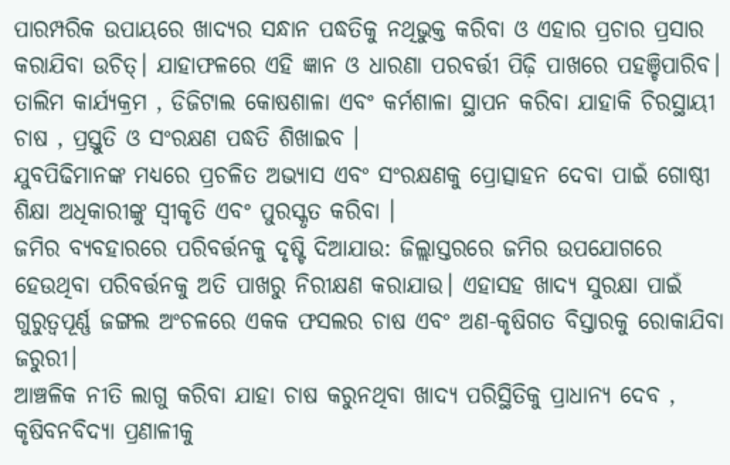ପାରମ୍ପରିକ ଉପାୟରେ ଖାଦ୍ୟର ସନ୍ଧାନ ପଦ୍ଧତିକୁ ନଥିଭୁକ୍ତ କରିବା ଓ ଏହାର ପ୍ରଚାର ପ୍ରସାର କରାଯିବା ଉଚିତ୍। ଯାହାଫଳରେ ଏହି ଜ୍ଞାନ ଓ ଧାରଣା ପରବର୍ତ୍ତୀ ପିଢ଼ି ପାଖରେ ପହଞ୍ଚିପାରିବ।
ତାଲିମ କାର୍ଯ୍ୟକ୍ରମ , ଡିଜିଟାଲ କୋଷଶାଳା ଏବଂ କର୍ମଶାଳା ସ୍ଥାପନ କରିବା ଯାହାକି ଚିରସ୍ଥାୟୀ ଚାଷ , ପ୍ରସ୍ତୁତି ଓ ସଂରକ୍ଷଣ ପଦ୍ଧତି ଶିଖାଇବ ।
ଯୁବପିଢିମାନଙ୍କ ମଧ୍ୟରେ ପ୍ରଚଳିତ ଅଭ୍ୟାସ ଏବଂ ସଂରକ୍ଷଣକୁ ପ୍ରୋତ୍ସାହନ ଦେବା ପାଇଁ ଗୋଷ୍ଠୀ ଶିକ୍ଷା ଅଧିକାରୀଙ୍କୁ ସ୍ୱୀକୃତି ଏବଂ ପୁରସ୍କୃତ କରିବା ।
ଜମିର ବ୍ୟବହାରରେ ପରିବର୍ତ୍ତନକୁ ଦୃଷ୍ଟି ଦିଆଯାଉ: ଜିଲ୍ଲାସ୍ତରରେ ଜମିର ଉପଯୋଗରେ ହେଉଥିବା ପରିବର୍ତ୍ତନକୁ ଅତି ପାଖରୁ ନିରୀକ୍ଷଣ କରାଯାଉ। ଏହାସହ ଖାଦ୍ୟ ସୁରକ୍ଷା ପାଇଁ ଗୁରୁତ୍ୱପୂର୍ଣ୍ଣ ଜଙ୍ଗଲ ଅଂଚଳରେ ଏକକ ଫସଲର ଚାଷ ଏବଂ ଅଣ-କୃଷିଗତ ବିସ୍ତାରକୁ ରୋକାଯିବା ଜରୁରୀ।
ଆଞ୍ଚଳିକ ନୀତି ଲାଗୁ କରିବା ଯାହା ଚାଷ କରୁନଥିବା ଖାଦ୍ୟ ପରିସ୍ଥିତିକୁ ପ୍ରାଧାନ୍ୟ ଦେବ , କୃଷିବନବିଦ୍ୟା ପ୍ରଣାଳୀକୁ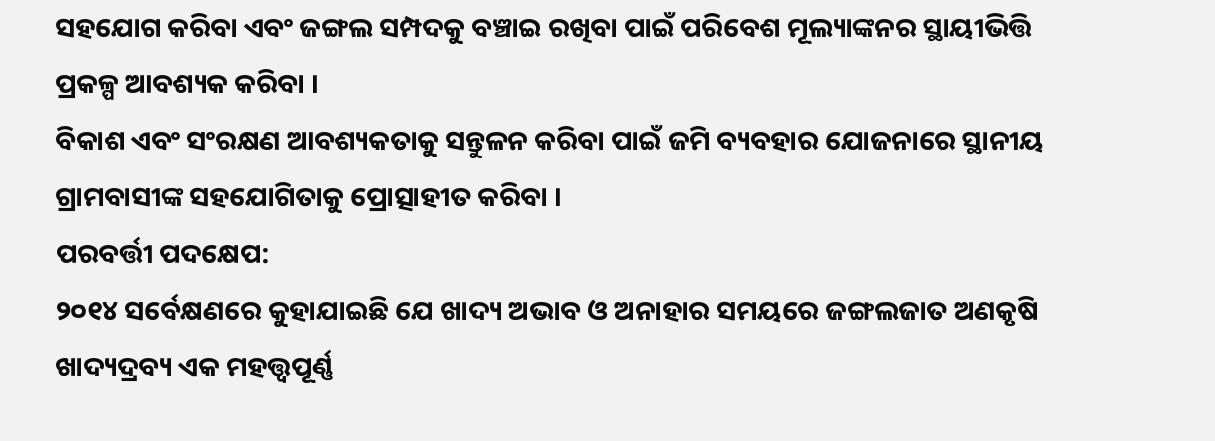ସହଯୋଗ କରିବା ଏବଂ ଜଙ୍ଗଲ ସମ୍ପଦକୁ ବଞ୍ଚାଇ ରଖିବା ପାଇଁ ପରିବେଶ ମୂଲ୍ୟାଙ୍କନର ସ୍ଥାୟୀଭିତ୍ତି ପ୍ରକଳ୍ପ ଆବଶ୍ୟକ କରିବା ।
ବିକାଶ ଏବଂ ସଂରକ୍ଷଣ ଆବଶ୍ୟକତାକୁ ସନ୍ତୁଳନ କରିବା ପାଇଁ ଜମି ବ୍ୟବହାର ଯୋଜନାରେ ସ୍ଥାନୀୟ ଗ୍ରାମବାସୀଙ୍କ ସହଯୋଗିତାକୁ ପ୍ରୋତ୍ସାହୀତ କରିବା ।
ପରବର୍ତ୍ତୀ ପଦକ୍ଷେପ:
୨୦୧୪ ସର୍ବେକ୍ଷଣରେ କୁହାଯାଇଛି ଯେ ଖାଦ୍ୟ ଅଭାବ ଓ ଅନାହାର ସମୟରେ ଜଙ୍ଗଲଜାତ ଅଣକୃଷି ଖାଦ୍ୟଦ୍ରବ୍ୟ ଏକ ମହତ୍ତ୍ୱପୂର୍ଣ୍ଣ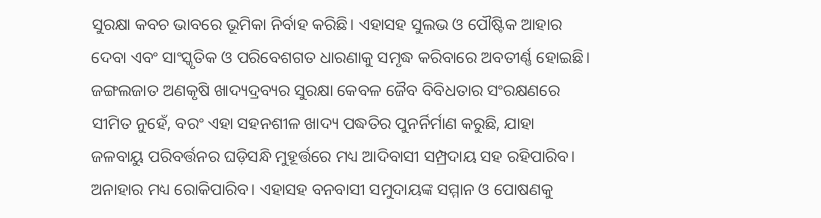ସୁରକ୍ଷା କବଚ ଭାବରେ ଭୂମିକା ନିର୍ବାହ କରିଛି। ଏହାସହ ସୁଲଭ ଓ ପୌଷ୍ଟିକ ଆହାର ଦେବା ଏବଂ ସାଂସ୍କୃତିକ ଓ ପରିବେଶଗତ ଧାରଣାକୁ ସମୃଦ୍ଧ କରିବାରେ ଅବତୀର୍ଣ୍ଣ ହୋଇଛି। ଜଙ୍ଗଲଜାତ ଅଣକୃଷି ଖାଦ୍ୟଦ୍ରବ୍ୟର ସୁରକ୍ଷା କେବଳ ଜୈବ ବିବିଧତାର ସଂରକ୍ଷଣରେ ସୀମିତ ନୁହେଁ, ବରଂ ଏହା ସହନଶୀଳ ଖାଦ୍ୟ ପଦ୍ଧତିର ପୁନର୍ନିର୍ମାଣ କରୁଛି, ଯାହା ଜଳବାୟୁ ପରିବର୍ତ୍ତନର ଘଡ଼ିସନ୍ଧି ମୁହୂର୍ତ୍ତରେ ମଧ୍ୟ ଆଦିବାସୀ ସମ୍ପ୍ରଦାୟ ସହ ରହିପାରିବ। ଅନାହାର ମଧ୍ୟ ରୋକିପାରିବ। ଏହାସହ ବନବାସୀ ସମୁଦାୟଙ୍କ ସମ୍ମାନ ଓ ପୋଷଣକୁ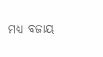ମଧ୍ୟ ବଜାୟ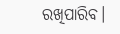ରଖିପାରିବ।